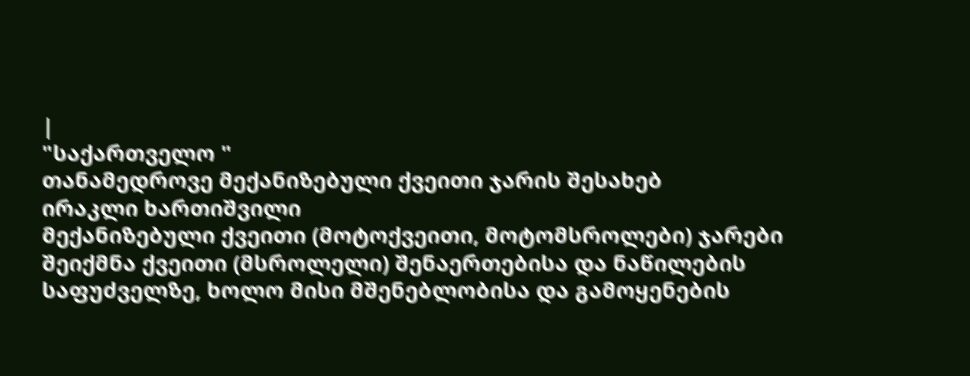|
"საქართველო "
თანამედროვე მექანიზებული ქვეითი ჯარის შესახებ
ირაკლი ხართიშვილი
მექანიზებული ქვეითი (მოტოქვეითი, მოტომსროლები) ჯარები შეიქმნა ქვეითი (მსროლელი) შენაერთებისა და ნაწილების საფუძველზე, ხოლო მისი მშენებლობისა და გამოყენების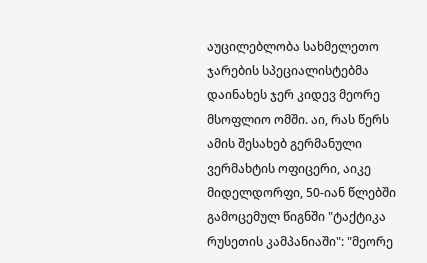აუცილებლობა სახმელეთო ჯარების სპეციალისტებმა დაინახეს ჯერ კიდევ მეორე მსოფლიო ომში. აი, რას წერს ამის შესახებ გერმანული ვერმახტის ოფიცერი, აიკე მიდელდორფი, 50-იან წლებში გამოცემულ წიგნში "ტაქტიკა რუსეთის კამპანიაში": "მეორე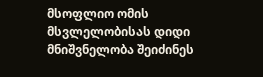მსოფლიო ომის მსვლელობისას დიდი მნიშვნელობა შეიძინეს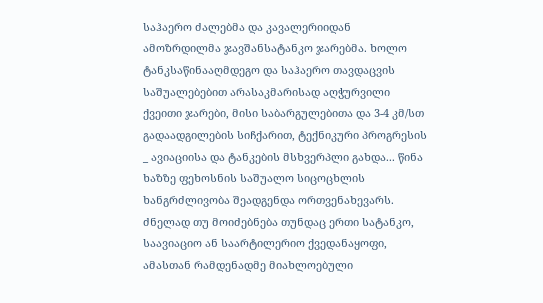საჰაერო ძალებმა და კავალერიიდან ამოზრდილმა ჯავშანსატანკო ჯარებმა. ხოლო ტანკსაწინააღმდეგო და საჰაერო თავდაცვის საშუალებებით არასაკმარისად აღჭურვილი ქვეითი ჯარები, მისი საბარგულებითა და 3-4 კმ/სთ გადაადგილების სიჩქარით, ტექნიკური პროგრესის _ ავიაციისა და ტანკების მსხვერპლი გახდა... წინა ხაზზე ფეხოსნის საშუალო სიცოცხლის ხანგრძლივობა შეადგენდა ორთვენახევარს. ძნელად თუ მოიძებნება თუნდაც ერთი სატანკო, საავიაციო ან საარტილერიო ქვედანაყოფი, ამასთან რამდენადმე მიახლოებული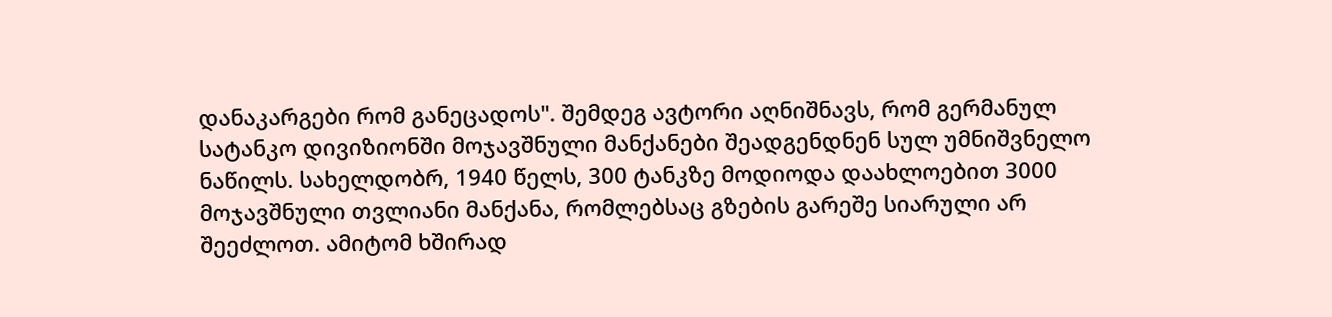დანაკარგები რომ განეცადოს". შემდეგ ავტორი აღნიშნავს, რომ გერმანულ სატანკო დივიზიონში მოჯავშნული მანქანები შეადგენდნენ სულ უმნიშვნელო ნაწილს. სახელდობრ, 1940 წელს, 300 ტანკზე მოდიოდა დაახლოებით 3000 მოჯავშნული თვლიანი მანქანა, რომლებსაც გზების გარეშე სიარული არ შეეძლოთ. ამიტომ ხშირად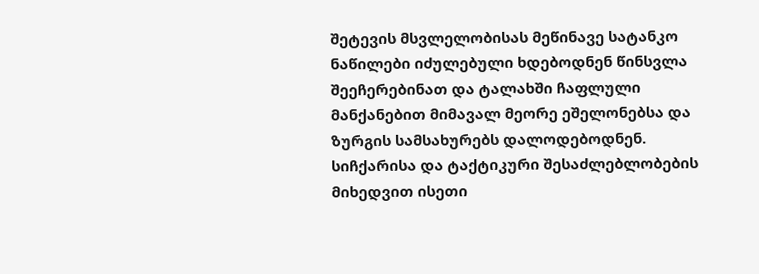შეტევის მსვლელობისას მეწინავე სატანკო ნაწილები იძულებული ხდებოდნენ წინსვლა შეეჩერებინათ და ტალახში ჩაფლული მანქანებით მიმავალ მეორე ეშელონებსა და ზურგის სამსახურებს დალოდებოდნენ. სიჩქარისა და ტაქტიკური შესაძლებლობების მიხედვით ისეთი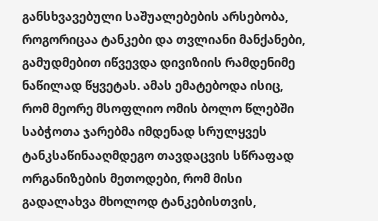განსხვავებული საშუალებების არსებობა, როგორიცაა ტანკები და თვლიანი მანქანები, გამუდმებით იწვევდა დივიზიის რამდენიმე ნაწილად წყვეტას. ამას ემატებოდა ისიც, რომ მეორე მსოფლიო ომის ბოლო წლებში საბჭოთა ჯარებმა იმდენად სრულყვეს ტანკსაწინააღმდეგო თავდაცვის სწრაფად ორგანიზების მეთოდები, რომ მისი გადალახვა მხოლოდ ტანკებისთვის,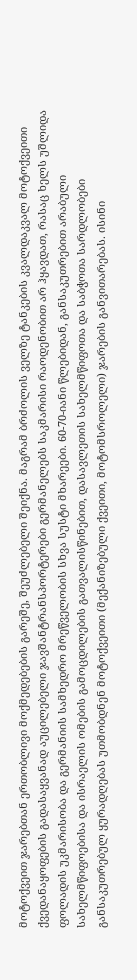მოტოქვეით ჯარებთან ერთობლივი მოქმედებების გარეშე, შეუძლებელი შეიქნა. მაგრამ ბრძოლის ველზე ტანკების კვალდაკვალ მოტოქვეითი ქვედანაყოფების გადასაყვანად აუცილებელი ჯავშანტრანსპორტერები გერმანელებს საკმარისი რაოდენობით არ ჰყავდათ, რასაც ხელს უშლიდა ფოლადის უკმარისობა და გერმანიის სამხედრო მრეწველობის სხვა სუსტი მხარეები. 60-70-იანი წლებიდან, განსაკუთრებით არაბული სახელმწიფოებისა და ისრაელის ომების გამოცდილების გათვალისწინებით, დასავლეთის სახელმწიფოთა და საბჭოთა სარდლობები განსაკუთრებულ ყურადღებას უთმობდნენ მოტოქვეითი (მექანიზებული ქვეითი, მოტომსროლელი) ჯარების განვითარებას. ისინი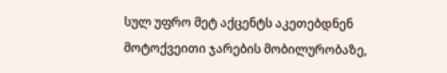სულ უფრო მეტ აქცენტს აკეთებდნენ მოტოქვეითი ჯარების მობილურობაზე,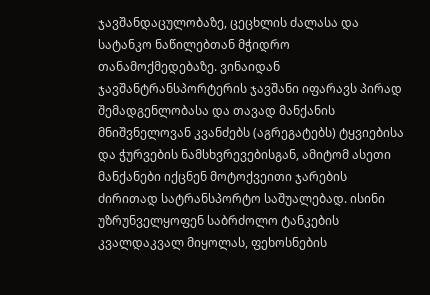ჯავშანდაცულობაზე, ცეცხლის ძალასა და სატანკო ნაწილებთან მჭიდრო თანამოქმედებაზე. ვინაიდან ჯავშანტრანსპორტერის ჯავშანი იფარავს პირად შემადგენლობასა და თავად მანქანის მნიშვნელოვან კვანძებს (აგრეგატებს) ტყვიებისა და ჭურვების ნამსხვრევებისგან, ამიტომ ასეთი მანქანები იქცნენ მოტოქვეითი ჯარების ძირითად სატრანსპორტო საშუალებად. ისინი უზრუნველყოფენ საბრძოლო ტანკების კვალდაკვალ მიყოლას, ფეხოსნების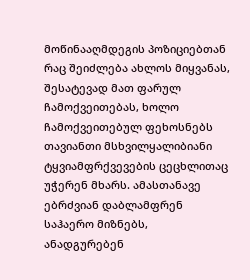მოწინააღმდეგის პოზიციებთან რაც შეიძლება ახლოს მიყვანას, შესატევად მათ ფარულ ჩამოქვეითებას, ხოლო ჩამოქვეითებულ ფეხოსნებს თავიანთი მსხვილყალიბიანი ტყვიამფრქვევების ცეცხლითაც უჭერენ მხარს. ამასთანავე ებრძვიან დაბლამფრენ საჰაერო მიზნებს, ანადგურებენ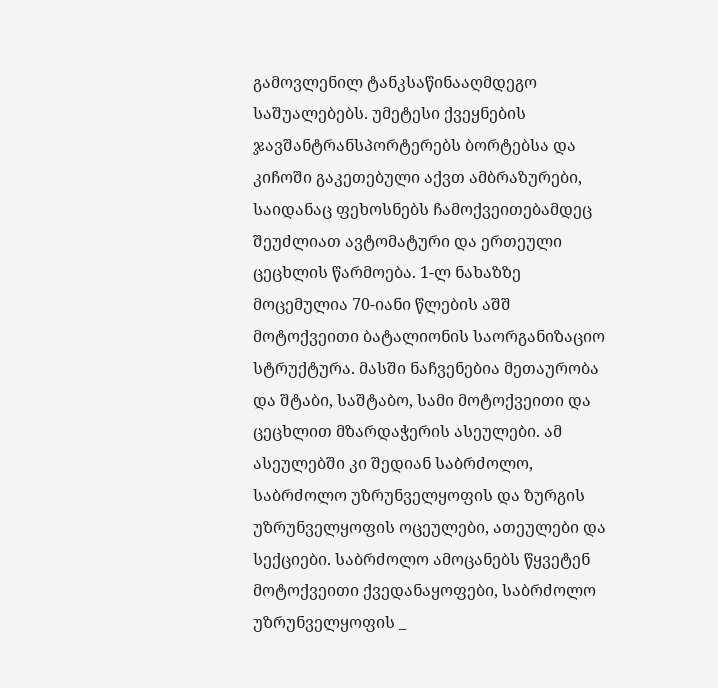გამოვლენილ ტანკსაწინააღმდეგო საშუალებებს. უმეტესი ქვეყნების ჯავშანტრანსპორტერებს ბორტებსა და კიჩოში გაკეთებული აქვთ ამბრაზურები, საიდანაც ფეხოსნებს ჩამოქვეითებამდეც შეუძლიათ ავტომატური და ერთეული ცეცხლის წარმოება. 1-ლ ნახაზზე მოცემულია 70-იანი წლების აშშ მოტოქვეითი ბატალიონის საორგანიზაციო სტრუქტურა. მასში ნაჩვენებია მეთაურობა და შტაბი, საშტაბო, სამი მოტოქვეითი და ცეცხლით მზარდაჭერის ასეულები. ამ ასეულებში კი შედიან საბრძოლო, საბრძოლო უზრუნველყოფის და ზურგის უზრუნველყოფის ოცეულები, ათეულები და სექციები. საბრძოლო ამოცანებს წყვეტენ მოტოქვეითი ქვედანაყოფები, საბრძოლო უზრუნველყოფის _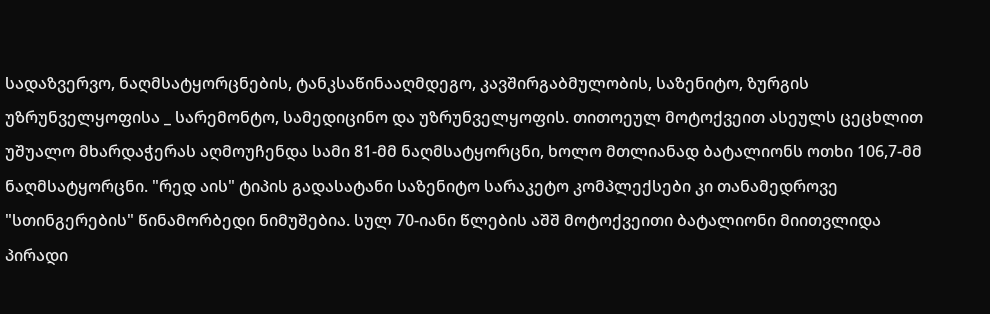სადაზვერვო, ნაღმსატყორცნების, ტანკსაწინააღმდეგო, კავშირგაბმულობის, საზენიტო, ზურგის უზრუნველყოფისა _ სარემონტო, სამედიცინო და უზრუნველყოფის. თითოეულ მოტოქვეით ასეულს ცეცხლით უშუალო მხარდაჭერას აღმოუჩენდა სამი 81-მმ ნაღმსატყორცნი, ხოლო მთლიანად ბატალიონს ოთხი 106,7-მმ ნაღმსატყორცნი. "რედ აის" ტიპის გადასატანი საზენიტო სარაკეტო კომპლექსები კი თანამედროვე "სთინგერების" წინამორბედი ნიმუშებია. სულ 70-იანი წლების აშშ მოტოქვეითი ბატალიონი მიითვლიდა პირადი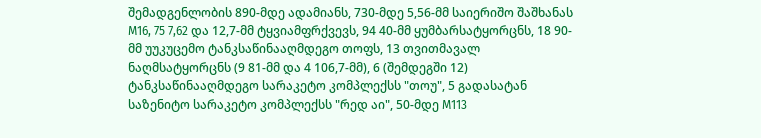შემადგენლობის 890-მდე ადამიანს, 730-მდე 5,56-მმ საიერიშო შაშხანას M16, 75 7,62 და 12,7-მმ ტყვიამფრქვევს, 94 40-მმ ყუმბარსატყორცნს, 18 90-მმ უუკუცემო ტანკსაწინააღმდეგო თოფს, 13 თვითმავალ ნაღმსატყორცნს (9 81-მმ და 4 106,7-მმ), 6 (შემდეგში 12) ტანკსაწინააღმდეგო სარაკეტო კომპლექსს "თოუ", 5 გადასატან საზენიტო სარაკეტო კომპლექსს "რედ აი", 50-მდე M113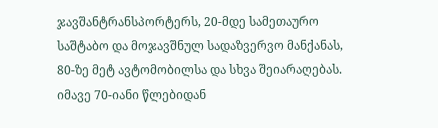ჯავშანტრანსპორტერს, 20-მდე სამეთაურო საშტაბო და მოჯავშნულ სადაზვერვო მანქანას, 80-ზე მეტ ავტომობილსა და სხვა შეიარაღებას. იმავე 70-იანი წლებიდან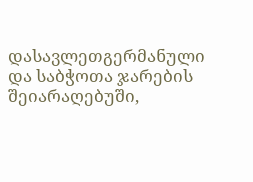დასავლეთგერმანული და საბჭოთა ჯარების შეიარაღებუში,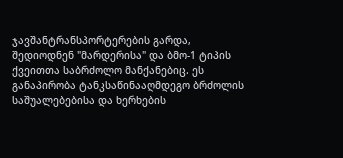ჯავშანტრანსპორტერების გარდა, შედიოდნენ "მარდერისა" და ბმო-1 ტიპის ქვეითთა საბრძოლო მანქანებიც. ეს განაპირობა ტანკსაწინააღმდეგო ბრძოლის საშუალებებისა და ხერხების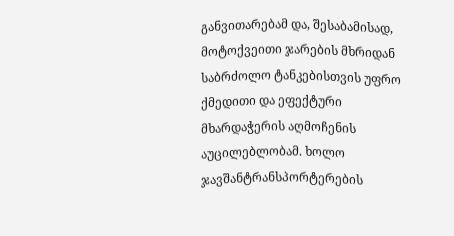განვითარებამ და, შესაბამისად, მოტოქვეითი ჯარების მხრიდან საბრძოლო ტანკებისთვის უფრო ქმედითი და ეფექტური მხარდაჭერის აღმოჩენის აუცილებლობამ. ხოლო ჯავშანტრანსპორტერების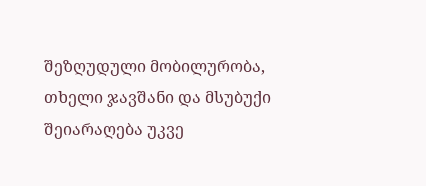შეზღუდული მობილურობა, თხელი ჯავშანი და მსუბუქი შეიარაღება უკვე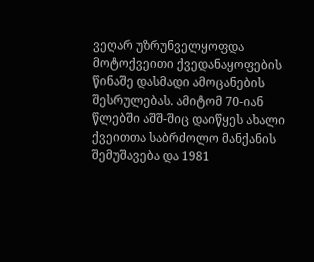ვეღარ უზრუნველყოფდა მოტოქვეითი ქვედანაყოფების წინაშე დასმადი ამოცანების შესრულებას. ამიტომ 70-იან წლებში აშშ-შიც დაიწყეს ახალი ქვეითთა საბრძოლო მანქანის შემუშავება და 1981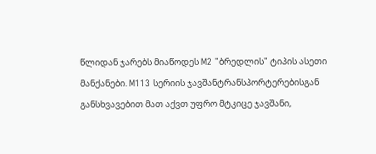წლიდან ჯარებს მიაწოდეს M2 "ბრედლის" ტიპის ასეთი მანქანები. M113 სერიის ჯავშანტრანსპორტერებისგან განსხვავებით მათ აქვთ უფრო მტკიცე ჯავშანი,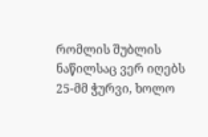რომლის შუბლის ნაწილსაც ვერ იღებს 25-მმ ჭურვი, ხოლო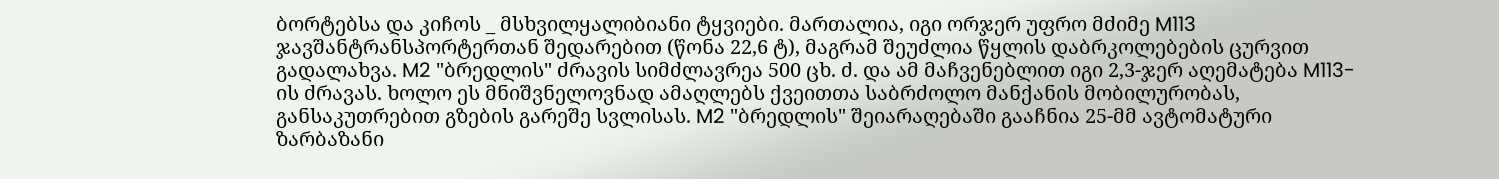ბორტებსა და კიჩოს _ მსხვილყალიბიანი ტყვიები. მართალია, იგი ორჯერ უფრო მძიმე M113 ჯავშანტრანსპორტერთან შედარებით (წონა 22,6 ტ), მაგრამ შეუძლია წყლის დაბრკოლებების ცურვით გადალახვა. M2 "ბრედლის" ძრავის სიმძლავრეა 500 ცხ. ძ. და ამ მაჩვენებლით იგი 2,3-ჯერ აღემატება M113-ის ძრავას. ხოლო ეს მნიშვნელოვნად ამაღლებს ქვეითთა საბრძოლო მანქანის მობილურობას, განსაკუთრებით გზების გარეშე სვლისას. M2 "ბრედლის" შეიარაღებაში გააჩნია 25-მმ ავტომატური ზარბაზანი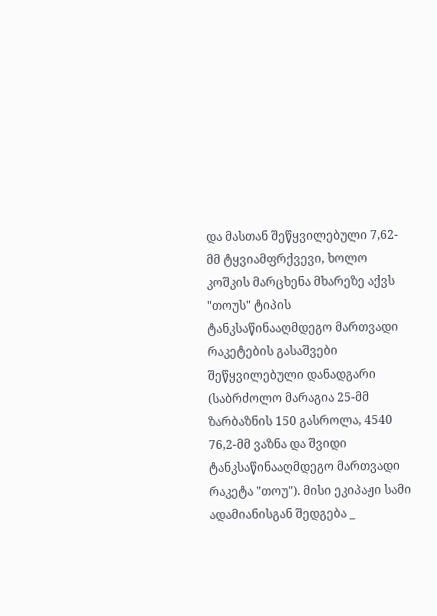და მასთან შეწყვილებული 7,62-მმ ტყვიამფრქვევი, ხოლო კოშკის მარცხენა მხარეზე აქვს "თოუს" ტიპის ტანკსაწინააღმდეგო მართვადი რაკეტების გასაშვები შეწყვილებული დანადგარი (საბრძოლო მარაგია 25-მმ ზარბაზნის 150 გასროლა, 4540 76,2-მმ ვაზნა და შვიდი ტანკსაწინააღმდეგო მართვადი რაკეტა "თოუ"). მისი ეკიპაჟი სამი ადამიანისგან შედგება _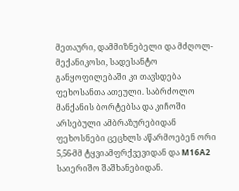მეთაური, დამმიზნებელი და მძღოლ-მექანიკოსი, სადესანტო განყოფილებაში კი თავსდება ფეხოსანთა ათეული. საბრძოლო მანქანის ბორტებსა და კიჩოში არსებული ამბრაზურებიდან ფეხოსნები ცეცხლს აწარმოებენ ორი 5,56-მმ ტყვიამფრქვევიდან და M16A2 საიერიშო შაშხანებიდან.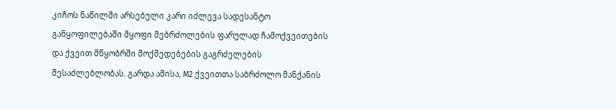კიჩოს ნაწილში არსებული კარი იძლევა სადესანტო განყოფილებაში მყოფი მებრძოლების ფარულად ჩამოქვეითების და ქვეით მწყობრში მოქმედებების გაგრძელების შესაძლებლობას. გარდა ამისა, M2 ქვეითთა საბრძოლო მანქანის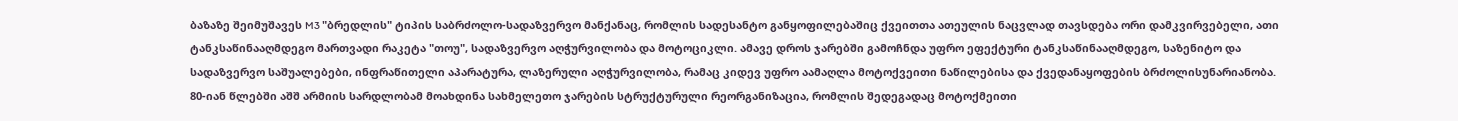ბაზაზე შეიმუშავეს M3 "ბრედლის" ტიპის საბრძოლო-სადაზვერვო მანქანაც, რომლის სადესანტო განყოფილებაშიც ქვეითთა ათეულის ნაცვლად თავსდება ორი დამკვირვებელი, ათი ტანკსაწინააღმდეგო მართვადი რაკეტა "თოუ", სადაზვერვო აღჭურვილობა და მოტოციკლი. ამავე დროს ჯარებში გამოჩნდა უფრო ეფექტური ტანკსაწინააღმდეგო, საზენიტო და სადაზვერვო საშუალებები, ინფრაწითელი აპარატურა, ლაზერული აღჭურვილობა, რამაც კიდევ უფრო აამაღლა მოტოქვეითი ნაწილებისა და ქვედანაყოფების ბრძოლისუნარიანობა. 80-იან წლებში აშშ არმიის სარდლობამ მოახდინა სახმელეთო ჯარების სტრუქტურული რეორგანიზაცია, რომლის შედეგადაც მოტოქმეითი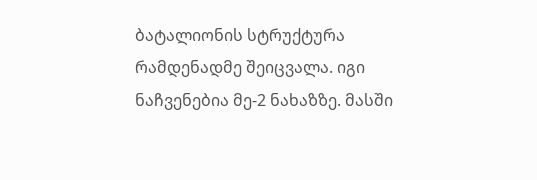ბატალიონის სტრუქტურა რამდენადმე შეიცვალა. იგი ნაჩვენებია მე-2 ნახაზზე. მასში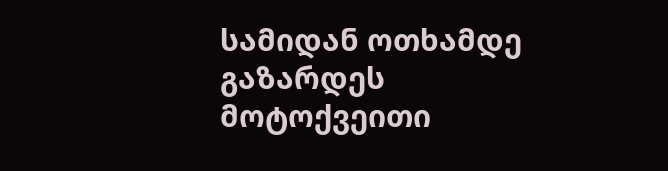სამიდან ოთხამდე გაზარდეს მოტოქვეითი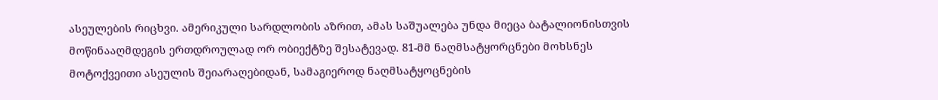ასეულების რიცხვი. ამერიკული სარდლობის აზრით, ამას საშუალება უნდა მიეცა ბატალიონისთვის მოწინააღმდეგის ერთდროულად ორ ობიექტზე შესატევად. 81-მმ ნაღმსატყორცნები მოხსნეს მოტოქვეითი ასეულის შეიარაღებიდან, სამაგიეროდ ნაღმსატყოცნების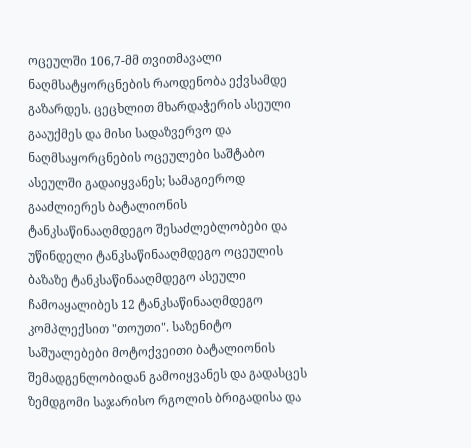ოცეულში 106,7-მმ თვითმავალი ნაღმსატყორცნების რაოდენობა ექვსამდე გაზარდეს. ცეცხლით მხარდაჭერის ასეული გააუქმეს და მისი სადაზვერვო და ნაღმსაყორცნების ოცეულები საშტაბო ასეულში გადაიყვანეს; სამაგიეროდ გააძლიერეს ბატალიონის ტანკსაწინააღმდეგო შესაძლებლობები და უწინდელი ტანკსაწინააღმდეგო ოცეულის ბაზაზე ტანკსაწინააღმდეგო ასეული ჩამოაყალიბეს 12 ტანკსაწინააღმდეგო კომპლექსით "თოუთი". საზენიტო საშუალებები მოტოქვეითი ბატალიონის შემადგენლობიდან გამოიყვანეს და გადასცეს ზემდგომი საჯარისო რგოლის ბრიგადისა და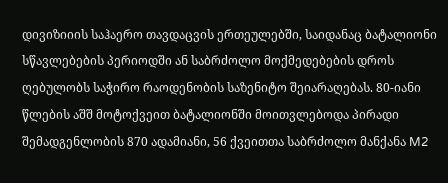დივიზიიის საჰაერო თავდაცვის ერთეულებში, საიდანაც ბატალიონი სწავლებების პერიოდში ან საბრძოლო მოქმედებების დროს ღებულობს საჭირო რაოდენობის საზენიტო შეიარაღებას. 80-იანი წლების აშშ მოტოქვეით ბატალიონში მოითვლებოდა პირადი შემადგენლობის 870 ადამიანი, 56 ქვეითთა საბრძოლო მანქანა M2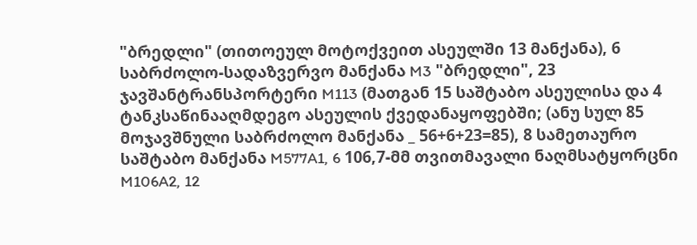"ბრედლი" (თითოეულ მოტოქვეით ასეულში 13 მანქანა), 6 საბრძოლო-სადაზვერვო მანქანა M3 "ბრედლი", 23 ჯავშანტრანსპორტერი M113 (მათგან 15 საშტაბო ასეულისა და 4 ტანკსაწინააღმდეგო ასეულის ქვედანაყოფებში; (ანუ სულ 85 მოჯავშნული საბრძოლო მანქანა _ 56+6+23=85), 8 სამეთაურო საშტაბო მანქანა M577A1, 6 106,7-მმ თვითმავალი ნაღმსატყორცნი M106A2, 12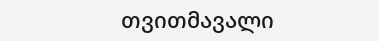თვითმავალი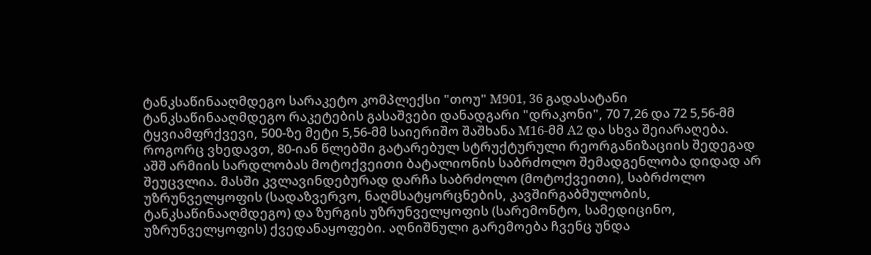ტანკსაწინააღმდეგო სარაკეტო კომპლექსი "თოუ" M901, 36 გადასატანი ტანკსაწინააღმდეგო რაკეტების გასაშვები დანადგარი "დრაკონი", 70 7,26 და 72 5,56-მმ ტყვიამფრქვევი, 500-ზე მეტი 5,56-მმ საიერიშო შაშხანა M16-მმ A2 და სხვა შეიარაღება. როგორც ვხედავთ, 80-იან წლებში გატარებულ სტრუქტურული რეორგანიზაციის შედეგად აშშ არმიის სარდლობას მოტოქვეითი ბატალიონის საბრძოლო შემადგენლობა დიდად არ შეუცვლია. მასში კვლავინდებურად დარჩა საბრძოლო (მოტოქვეითი), საბრძოლო უზრუნველყოფის (სადაზვერვო, ნაღმსატყორცნების, კავშირგაბმულობის, ტანკსაწინააღმდეგო) და ზურგის უზრუნველყოფის (სარემონტო, სამედიცინო, უზრუნველყოფის) ქვედანაყოფები. აღნიშნული გარემოება ჩვენც უნდა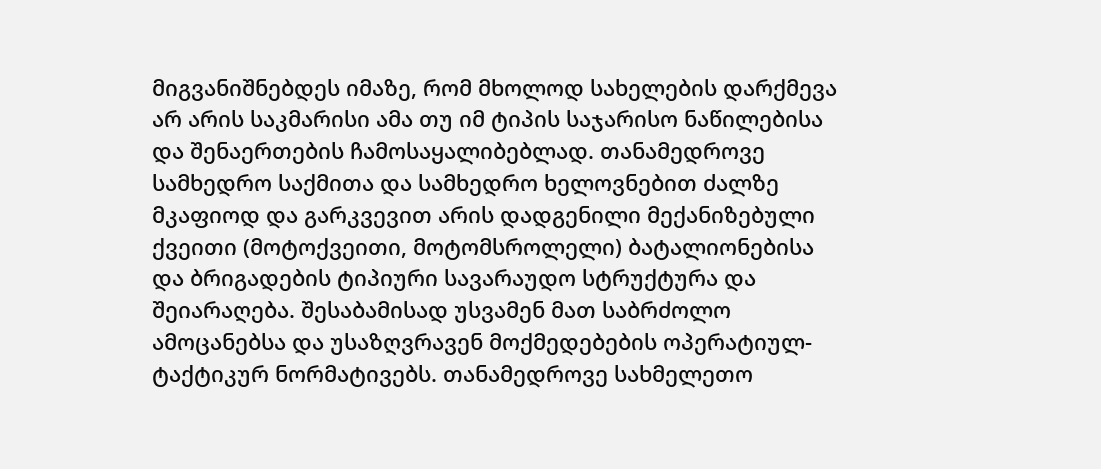მიგვანიშნებდეს იმაზე, რომ მხოლოდ სახელების დარქმევა არ არის საკმარისი ამა თუ იმ ტიპის საჯარისო ნაწილებისა და შენაერთების ჩამოსაყალიბებლად. თანამედროვე სამხედრო საქმითა და სამხედრო ხელოვნებით ძალზე მკაფიოდ და გარკვევით არის დადგენილი მექანიზებული ქვეითი (მოტოქვეითი, მოტომსროლელი) ბატალიონებისა და ბრიგადების ტიპიური სავარაუდო სტრუქტურა და შეიარაღება. შესაბამისად უსვამენ მათ საბრძოლო ამოცანებსა და უსაზღვრავენ მოქმედებების ოპერატიულ-ტაქტიკურ ნორმატივებს. თანამედროვე სახმელეთო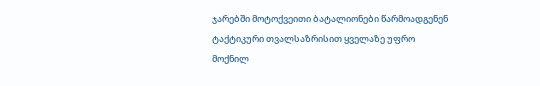ჯარებში მოტოქვეითი ბატალიონები წარმოადგენენ ტაქტიკური თვალსაზრისით ყველაზე უფრო მოქნილ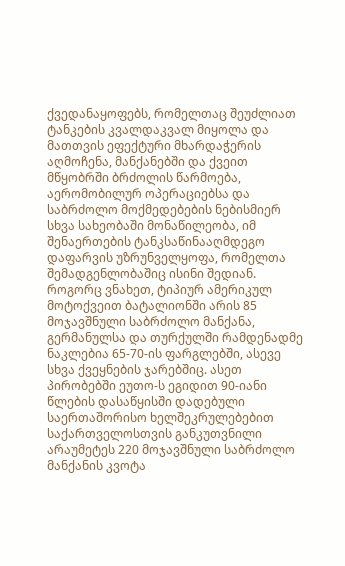ქვედანაყოფებს, რომელთაც შეუძლიათ ტანკების კვალდაკვალ მიყოლა და მათთვის ეფექტური მხარდაჭერის აღმოჩენა, მანქანებში და ქვეით მწყობრში ბრძოლის წარმოება, აერომობილურ ოპერაციებსა და საბრძოლო მოქმედებების ნებისმიერ სხვა სახეობაში მონაწილეობა, იმ შენაერთების ტანკსაწინააღმდეგო დაფარვის უზრუნველყოფა, რომელთა შემადგენლობაშიც ისინი შედიან. როგორც ვნახეთ, ტიპიურ ამერიკულ მოტოქვეით ბატალიონში არის 85 მოჯავშნული საბრძოლო მანქანა, გერმანულსა და თურქულში რამდენადმე ნაკლებია 65-70-ის ფარგლებში, ასევე სხვა ქვეყნების ჯარებშიც. ასეთ პირობებში ეუთო-ს ეგიდით 90-იანი წლების დასაწყისში დადებული საერთაშორისო ხელშეკრულებებით საქართველოსთვის განკუთვნილი არაუმეტეს 220 მოჯავშნული საბრძოლო მანქანის კვოტა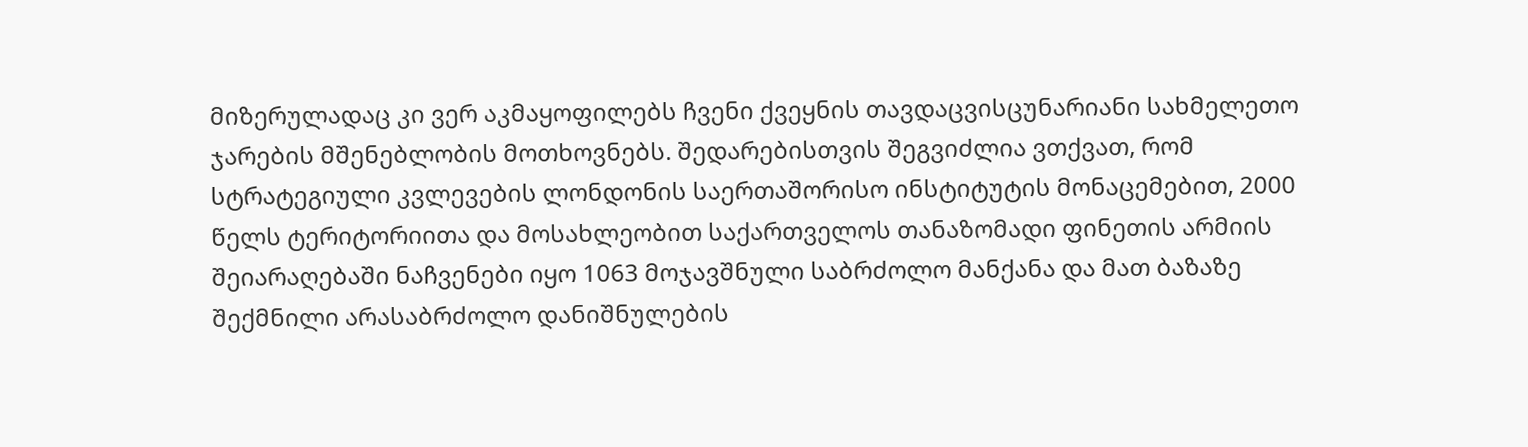მიზერულადაც კი ვერ აკმაყოფილებს ჩვენი ქვეყნის თავდაცვისცუნარიანი სახმელეთო ჯარების მშენებლობის მოთხოვნებს. შედარებისთვის შეგვიძლია ვთქვათ, რომ სტრატეგიული კვლევების ლონდონის საერთაშორისო ინსტიტუტის მონაცემებით, 2000 წელს ტერიტორიითა და მოსახლეობით საქართველოს თანაზომადი ფინეთის არმიის შეიარაღებაში ნაჩვენები იყო 1063 მოჯავშნული საბრძოლო მანქანა და მათ ბაზაზე შექმნილი არასაბრძოლო დანიშნულების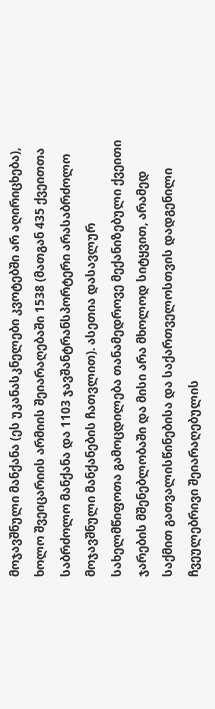მოჯავშნული მანქანა (ეს უკანასკნელები კვოტებში არ აღირიცხება), ხოლო შვეიცარიის არმიის შეიარაღებაში 1538 (მათგან 435 ქვეითთა საბრძოლო მანქანა და 1103 ჯავშანტრანსპორტერი არასაბრძოლო მოჯავშნული მანქანების ჩათვლით). ასეთია დასავლურ სახელმწიფოთა გამოცდილება თანამედროვე მექანიზებული ქვეითი ჯარების მშენებლობაში და მისი არა მხოლოდ სიტყვით, არამედ საქმით გათვალისწინებისა და საქართველოსთვის დადგენილი ჩვეულებრივი შეიარაღებულის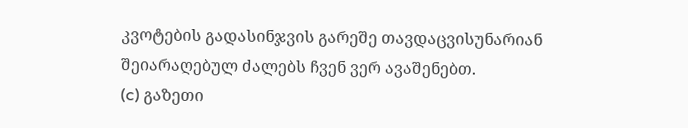კვოტების გადასინჯვის გარეშე თავდაცვისუნარიან შეიარაღებულ ძალებს ჩვენ ვერ ავაშენებთ.
(c) გაზეთი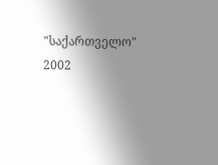"საქართველო"
2002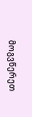მოგვწერეთ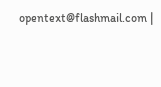opentext@flashmail.com |